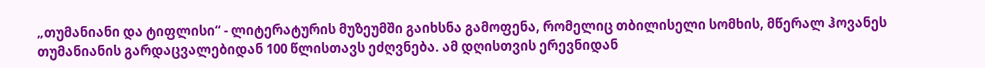„თუმანიანი და ტიფლისი“ - ლიტერატურის მუზეუმში გაიხსნა გამოფენა, რომელიც თბილისელი სომხის, მწერალ ჰოვანეს თუმანიანის გარდაცვალებიდან 100 წლისთავს ეძღვნება. ამ დღისთვის ერევნიდან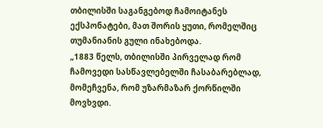თბილისში საგანგებოდ ჩამოიტანეს ექსპონატები, მათ შორის ყუთი, რომელშიც თუმანიანის გული ინახებოდა.
„1883 წელს, თბილისში პირველად რომ ჩამოვედი სასწავლებელში ჩასაბარებლად, მომეჩვენა, რომ უზარმაზარ ქორწილში მოვხვდი.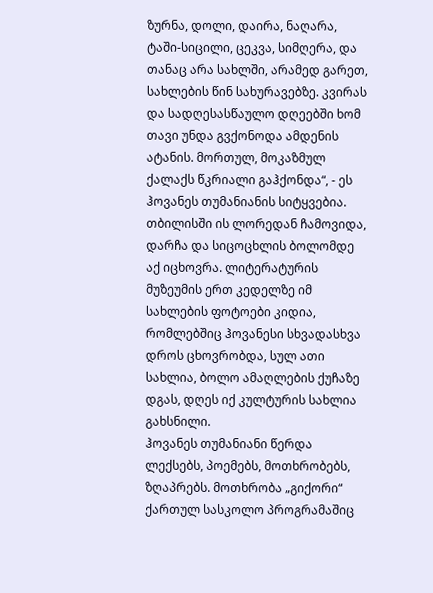ზურნა, დოლი, დაირა, ნაღარა, ტაში-სიცილი, ცეკვა, სიმღერა, და თანაც არა სახლში, არამედ გარეთ, სახლების წინ სახურავებზე. კვირას და სადღესასწაულო დღეებში ხომ თავი უნდა გვქონოდა ამდენის ატანის. მორთულ, მოკაზმულ ქალაქს წკრიალი გაჰქონდა“, - ეს ჰოვანეს თუმანიანის სიტყვებია.
თბილისში ის ლორედან ჩამოვიდა, დარჩა და სიცოცხლის ბოლომდე აქ იცხოვრა. ლიტერატურის მუზეუმის ერთ კედელზე იმ სახლების ფოტოები კიდია, რომლებშიც ჰოვანესი სხვადასხვა დროს ცხოვრობდა, სულ ათი სახლია, ბოლო ამაღლების ქუჩაზე დგას, დღეს იქ კულტურის სახლია გახსნილი.
ჰოვანეს თუმანიანი წერდა ლექსებს, პოემებს, მოთხრობებს, ზღაპრებს. მოთხრობა „გიქორი“ ქართულ სასკოლო პროგრამაშიც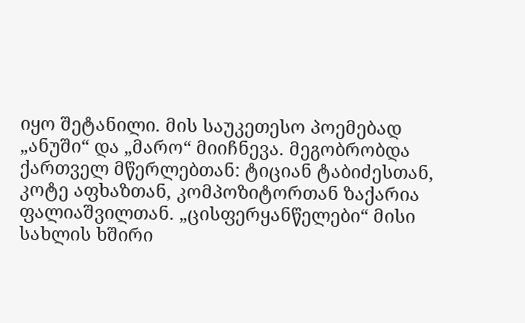იყო შეტანილი. მის საუკეთესო პოემებად „ანუში“ და „მარო“ მიიჩნევა. მეგობრობდა ქართველ მწერლებთან: ტიციან ტაბიძესთან, კოტე აფხაზთან, კომპოზიტორთან ზაქარია ფალიაშვილთან. „ცისფერყანწელები“ მისი სახლის ხშირი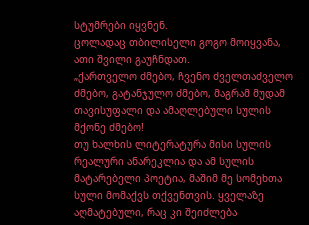სტუმრები იყვნენ.
ცოლადაც თბილისელი გოგო მოიყვანა, ათი შვილი გაუჩნდათ.
„ქართველო ძმებო, ჩვენო ძველთაძველო ძმებო, გატანჯულო ძმებო, მაგრამ მუდამ თავისუფალი და ამაღლებული სულის მქონე ძმებო!
თუ ხალხის ლიტერატურა მისი სულის რეალური ანარეკლია და ამ სულის მატარებელი პოეტია, მაშიმ მე სომეხთა სული მომაქვს თქვენთვის. ყველაზე აღმატებული, რაც კი შეიძლება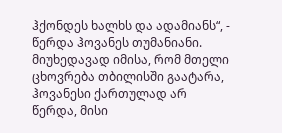ჰქონდეს ხალხს და ადამიანს“, - წერდა ჰოვანეს თუმანიანი.
მიუხედავად იმისა, რომ მთელი ცხოვრება თბილისში გაატარა, ჰოვანესი ქართულად არ წერდა, მისი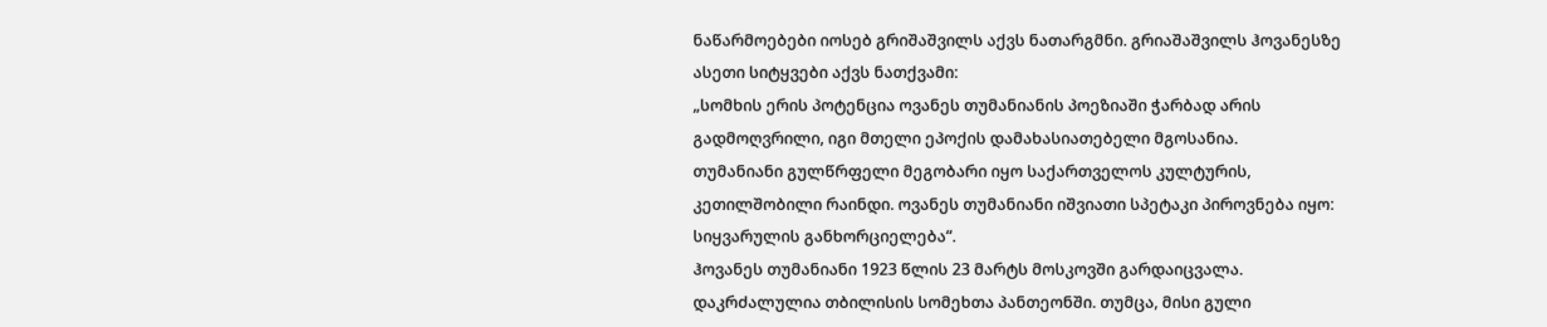ნაწარმოებები იოსებ გრიშაშვილს აქვს ნათარგმნი. გრიაშაშვილს ჰოვანესზე ასეთი სიტყვები აქვს ნათქვამი:
„სომხის ერის პოტენცია ოვანეს თუმანიანის პოეზიაში ჭარბად არის გადმოღვრილი, იგი მთელი ეპოქის დამახასიათებელი მგოსანია.
თუმანიანი გულწრფელი მეგობარი იყო საქართველოს კულტურის, კეთილშობილი რაინდი. ოვანეს თუმანიანი იშვიათი სპეტაკი პიროვნება იყო: სიყვარულის განხორციელება“.
ჰოვანეს თუმანიანი 1923 წლის 23 მარტს მოსკოვში გარდაიცვალა. დაკრძალულია თბილისის სომეხთა პანთეონში. თუმცა, მისი გული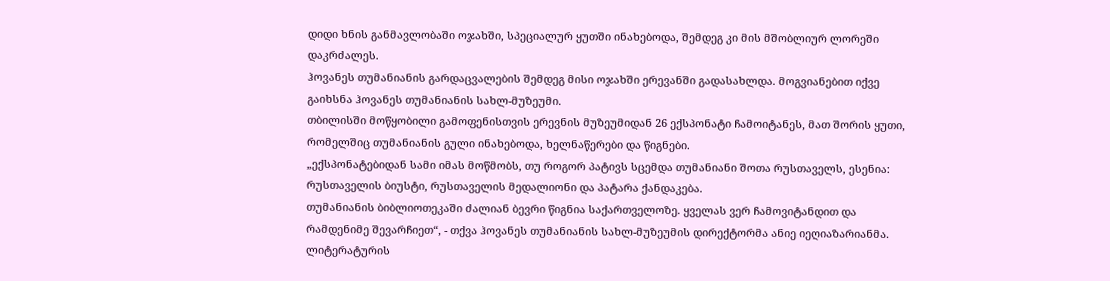დიდი ხნის განმავლობაში ოჯახში, სპეციალურ ყუთში ინახებოდა, შემდეგ კი მის მშობლიურ ლორეში დაკრძალეს.
ჰოვანეს თუმანიანის გარდაცვალების შემდეგ მისი ოჯახში ერევანში გადასახლდა. მოგვიანებით იქვე გაიხსნა ჰოვანეს თუმანიანის სახლ-მუზეუმი.
თბილისში მოწყობილი გამოფენისთვის ერევნის მუზეუმიდან 26 ექსპონატი ჩამოიტანეს, მათ შორის ყუთი, რომელშიც თუმანიანის გული ინახებოდა, ხელნაწერები და წიგნები.
„ექსპონატებიდან სამი იმას მოწმობს, თუ როგორ პატივს სცემდა თუმანიანი შოთა რუსთაველს, ესენია: რუსთაველის ბიუსტი, რუსთაველის მედალიონი და პატარა ქანდაკება.
თუმანიანის ბიბლიოთეკაში ძალიან ბევრი წიგნია საქართველოზე. ყველას ვერ ჩამოვიტანდით და რამდენიმე შევარჩიეთ“, - თქვა ჰოვანეს თუმანიანის სახლ-მუზეუმის დირექტორმა ანიე იეღიაზარიანმა.
ლიტერატურის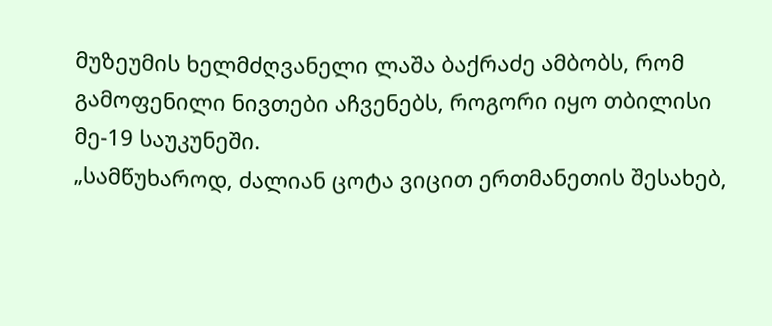მუზეუმის ხელმძღვანელი ლაშა ბაქრაძე ამბობს, რომ გამოფენილი ნივთები აჩვენებს, როგორი იყო თბილისი მე-19 საუკუნეში.
„სამწუხაროდ, ძალიან ცოტა ვიცით ერთმანეთის შესახებ,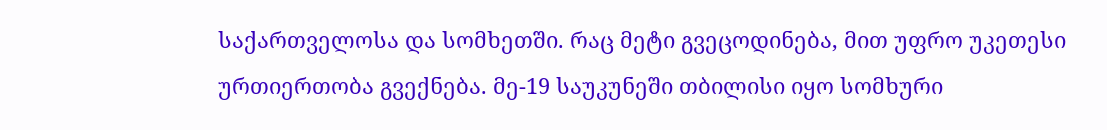საქართველოსა და სომხეთში. რაც მეტი გვეცოდინება, მით უფრო უკეთესი ურთიერთობა გვექნება. მე-19 საუკუნეში თბილისი იყო სომხური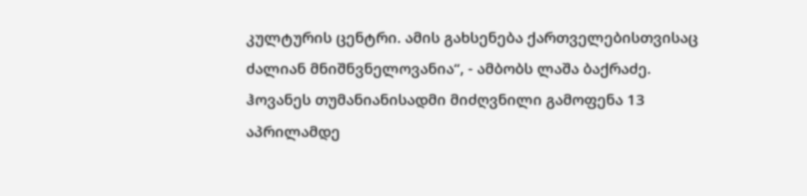კულტურის ცენტრი. ამის გახსენება ქართველებისთვისაც ძალიან მნიშნვნელოვანია“, - ამბობს ლაშა ბაქრაძე.
ჰოვანეს თუმანიანისადმი მიძღვნილი გამოფენა 13 აპრილამდე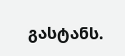გასტანს.